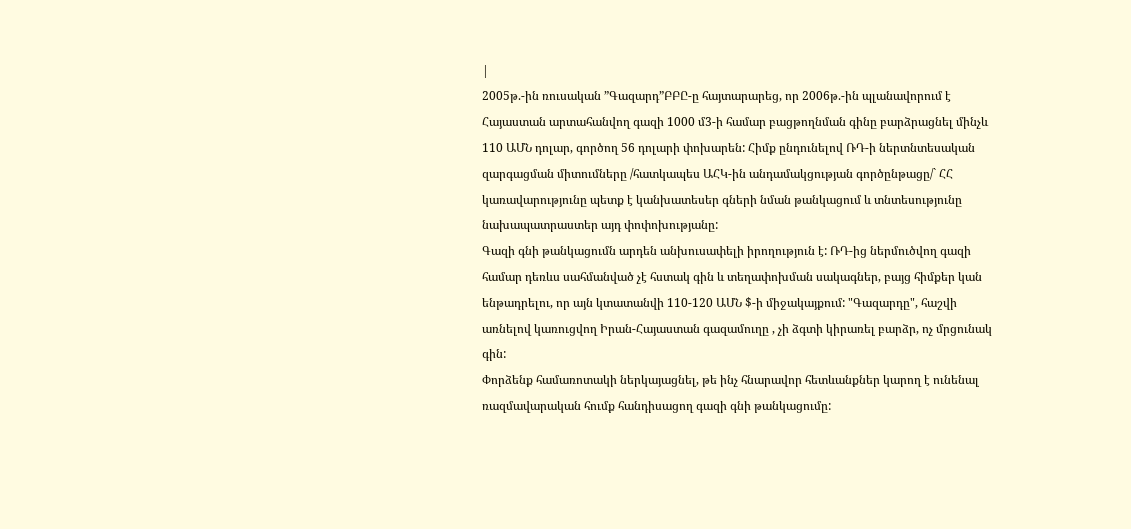|
2005թ.-ին ռուսական ”Գազարդ”ԲԲԸ-ը հայտարարեց, որ 2006թ.-ին պլանավորում է Հայաստան արտահանվող գազի 1000 մ3-ի համար բացթողնման գինը բարձրացնել մինչև 110 ԱՄՆ դոլար, գործող 56 դոլարի փոխարեն: Հիմք ընդունելով ՌԴ-ի ներտնտեսական զարգացման միտումները /հատկապես ԱՀԿ-ին անդամակցության գործընթացը/` ՀՀ կառավարությունը պետք է կանխատեսեր գների նման թանկացում և տնտեսությունը նախապատրաստեր այդ փոփոխությանը:
Գազի գնի թանկացումն արդեն անխուսափելի իրողություն է: ՌԴ-ից ներմուծվող գազի համար դեռևս սահմանված չէ հստակ գին և տեղափոխման սակագներ, բայց հիմքեր կան ենթադրելու, որ այն կտատանվի 110-120 ԱՄՆ $-ի միջակայքում: "Գազարդը", հաշվի առնելով կառուցվող Իրան-Հայաստան գազամուղը , չի ձգտի կիրառել բարձր, ոչ մրցունակ գին:
Փորձենք համառոտակի ներկայացնել, թե ինչ հնարավոր հետևանքներ կարող է ունենալ ռազմավարական հումք հանդիսացող գազի գնի թանկացումը: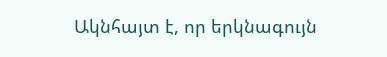Ակնհայտ է, որ երկնագույն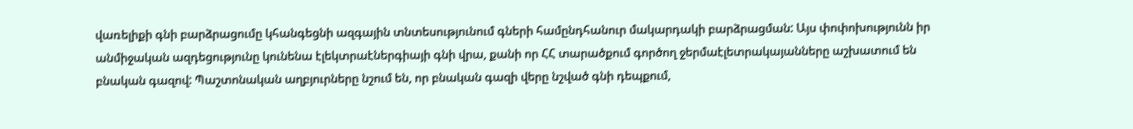վառելիքի գնի բարձրացումը կհանգեցնի ազգային տնտեսությունում գների համընդհանուր մակարդակի բարձրացման: Այս փոփոխությունն իր անմիջական ազդեցությունը կունենա էլեկտրաէներգիայի գնի վրա, քանի որ ՀՀ տարածքում գործող ջերմաէլետրակայանները աշխատում են բնական գազով: Պաշտոնական աղբյուրները նշում են, որ բնական գազի վերը նշված գնի դեպքում,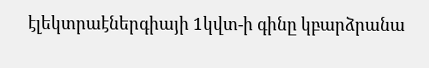էլեկտրաէներգիայի 1կվտ-ի գինը կբարձրանա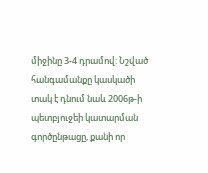միջինը 3-4 դրամով: Նշված հանգամանքը կասկածի տակ է դնում նաև 2006թ-ի պետբյուջեի կատարման գործընթացը, քանի որ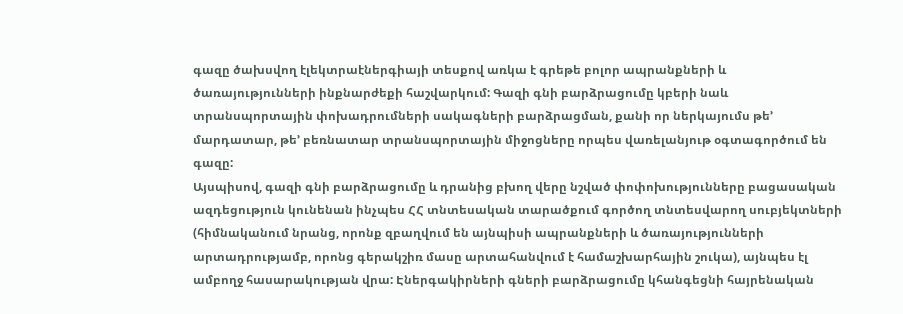գազը ծախսվող էլեկտրաէներգիայի տեսքով առկա է գրեթե բոլոր ապրանքների և ծառայությունների ինքնարժեքի հաշվարկում: Գազի գնի բարձրացումը կբերի նաև տրանսպորտային փոխադրումների սակագների բարձրացման, քանի որ ներկայումս թե’ մարդատար, թե’ բեռնատար տրանսպորտային միջոցները որպես վառելանյութ օգտագործում են գազը:
Այսպիսով, գազի գնի բարձրացումը և դրանից բխող վերը նշված փոփոխությունները բացասական ազդեցություն կունենան ինչպես ՀՀ տնտեսական տարածքում գործող տնտեսվարող սուբյեկտների (հիմնականում նրանց, որոնք զբաղվում են այնպիսի ապրանքների և ծառայությունների արտադրությամբ, որոնց գերակշիռ մասը արտահանվում է համաշխարհային շուկա), այնպես էլ ամբողջ հասարակության վրա: Էներգակիրների գների բարձրացումը կհանգեցնի հայրենական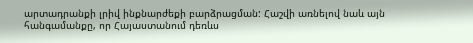արտադրանքի լրիվ ինքնարժեքի բարձրացման: Հաշվի առնելով նաև այն հանգամանքը, որ Հայաստանում դեռևս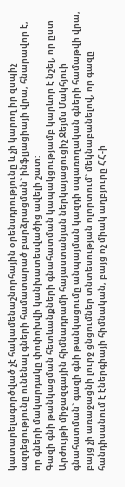կատարելագործված չէ հակամենաշնորհային օրենսդրությունը և չի կարող իր զսպիչ ազդեցությունը ունենալ գների համատարած բարձրացման` ինֆլյացիայի վրա, հնարավոր է, որ գների մակարդակը փոփոխվի կանխատեսվածից ավելի շատ:
Գազի գնի թանկացման հետևանքների գնահատման կապակցությամբ կարևոր է նշել, որ ըստ Արժույթի միջազգային հիմնադրամի հայաստանյան ներկայացուցիչ Ջեյմս Մակհյուի գնահատման` գազի գնի թանկացումը անպայման կազդի սպառողական գների համաթվի վրա, բայց չի առաջացնի լուրջ ցնցումներ տնտեսության ոլորտում` մեկնաբանելով, որ գազը հանդիսանում է էներգիայի հիմնական, բայց ոչ միակ աղբյուրը ՀՀ-ի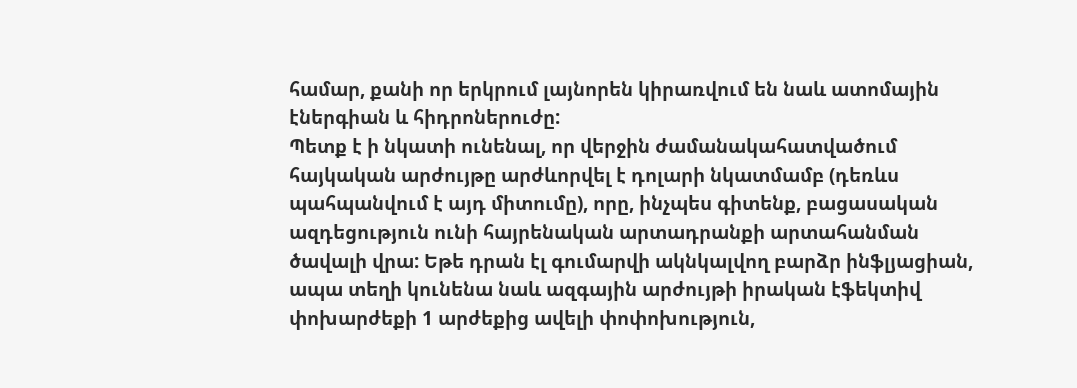համար, քանի որ երկրում լայնորեն կիրառվում են նաև ատոմային էներգիան և հիդրոներուժը:
Պետք է ի նկատի ունենալ, որ վերջին ժամանակահատվածում հայկական արժույթը արժևորվել է դոլարի նկատմամբ (դեռևս պահպանվում է այդ միտումը), որը, ինչպես գիտենք, բացասական ազդեցություն ունի հայրենական արտադրանքի արտահանման ծավալի վրա: Եթե դրան էլ գումարվի ակնկալվող բարձր ինֆլյացիան, ապա տեղի կունենա նաև ազգային արժույթի իրական էֆեկտիվ փոխարժեքի 1 արժեքից ավելի փոփոխություն,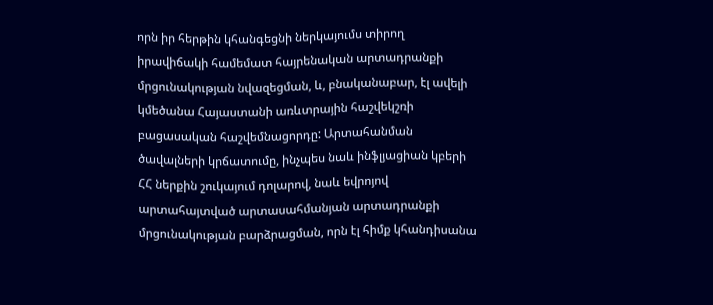որն իր հերթին կհանգեցնի ներկայումս տիրող իրավիճակի համեմատ հայրենական արտադրանքի մրցունակության նվազեցման, և, բնականաբար, էլ ավելի կմեծանա Հայաստանի առևտրային հաշվեկշռի բացասական հաշվեմնացորդը: Արտահանման ծավալների կրճատումը, ինչպես նաև ինֆլյացիան կբերի ՀՀ ներքին շուկայում դոլարով, նաև եվրոյով արտահայտված արտասահմանյան արտադրանքի մրցունակության բարձրացման, որն էլ հիմք կհանդիսանա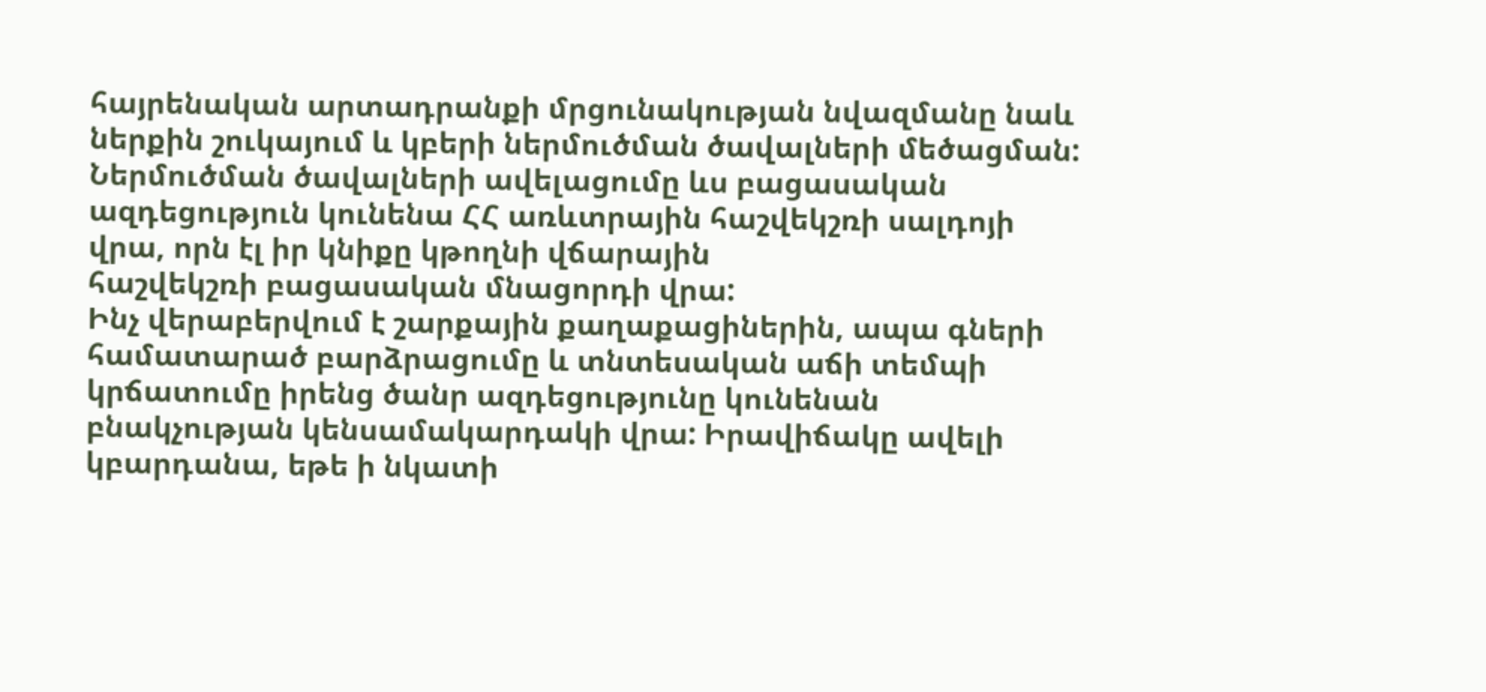հայրենական արտադրանքի մրցունակության նվազմանը նաև ներքին շուկայում և կբերի ներմուծման ծավալների մեծացման: Ներմուծման ծավալների ավելացումը ևս բացասական ազդեցություն կունենա ՀՀ առևտրային հաշվեկշռի սալդոյի վրա, որն էլ իր կնիքը կթողնի վճարային
հաշվեկշռի բացասական մնացորդի վրա:
Ինչ վերաբերվում է շարքային քաղաքացիներին, ապա գների համատարած բարձրացումը և տնտեսական աճի տեմպի կրճատումը իրենց ծանր ազդեցությունը կունենան բնակչության կենսամակարդակի վրա: Իրավիճակը ավելի կբարդանա, եթե ի նկատի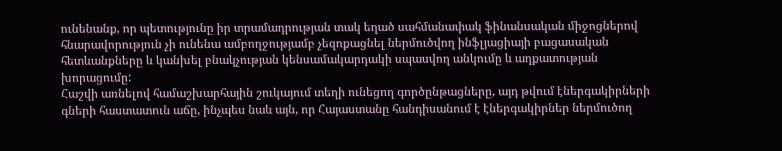ունենանք, որ պետությունը իր տրամադրության տակ եղած սահմանափակ ֆինանսական միջոցներով հնարավորություն չի ունենա ամբողջությամբ չեզոքացնել ներմուծվող ինֆլյացիայի բացասական հետևանքները և կանխել բնակչության կենսամակարդակի սպասվող անկումը և աղքատության խորացումը:
Հաշվի առնելով համաշխարհային շուկայում տեղի ունեցող գործընթացները, այդ թվում էներգակիրների գների հաստատուն աճը, ինչպես նաև այն, որ Հայաստանը հանդիսանում է էներգակիրներ ներմուծող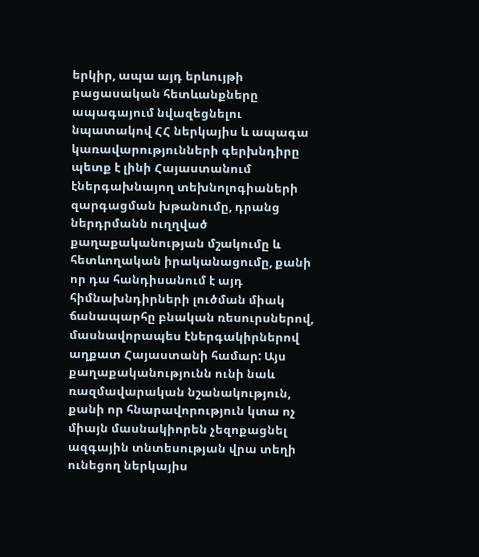երկիր, ապա այդ երևույթի բացասական հետևանքները ապագայում նվազեցնելու նպատակով ՀՀ ներկայիս և ապագա կառավարությունների գերխնդիրը պետք է լինի Հայաստանում էներգախնայող տեխնոլոգիաների զարգացման խթանումը, դրանց ներդրմանն ուղղված քաղաքականության մշակումը և հետևողական իրականացումը, քանի որ դա հանդիսանում է այդ հիմնախնդիրների լուծման միակ ճանապարհը բնական ռեսուրսներով, մասնավորապես էներգակիրներով աղքատ Հայաստանի համար: Այս քաղաքականությունն ունի նաև ռազմավարական նշանակություն, քանի որ հնարավորություն կտա ոչ միայն մասնակիորեն չեզոքացնել ազգային տնտեսության վրա տեղի ունեցող ներկայիս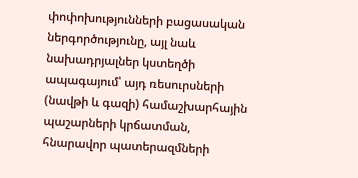փոփոխությունների բացասական ներգործությունը, այլ նաև նախադրյալներ կստեղծի ապագայում՝ այդ ռեսուրսների (նավթի և գազի) համաշխարհային պաշարների կրճատման, հնարավոր պատերազմների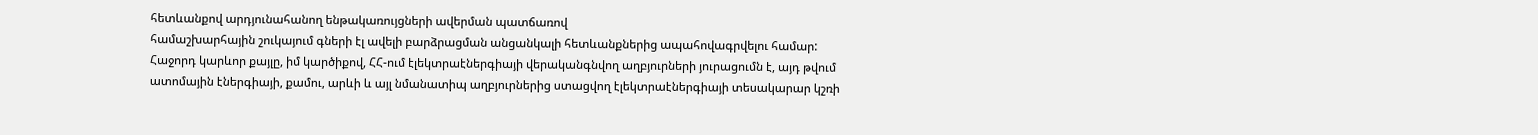հետևանքով արդյունահանող ենթակառույցների ավերման պատճառով
համաշխարհային շուկայում գների էլ ավելի բարձրացման անցանկալի հետևանքներից ապահովագրվելու համար:
Հաջորդ կարևոր քայլը, իմ կարծիքով, ՀՀ-ում էլեկտրաէներգիայի վերականգնվող աղբյուրների յուրացումն է, այդ թվում ատոմային էներգիայի, քամու, արևի և այլ նմանատիպ աղբյուրներից ստացվող էլեկտրաէներգիայի տեսակարար կշռի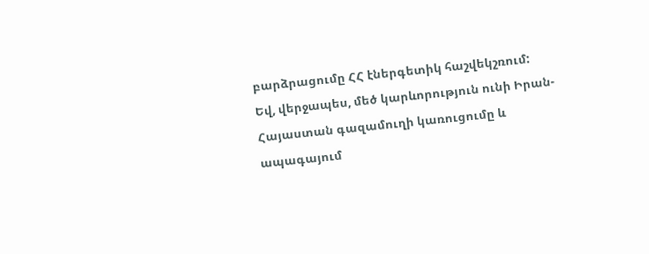բարձրացումը ՀՀ էներգետիկ հաշվեկշռում:
Եվ, վերջապես, մեծ կարևորություն ունի Իրան-Հայաստան գազամուղի կառուցումը և ապագայում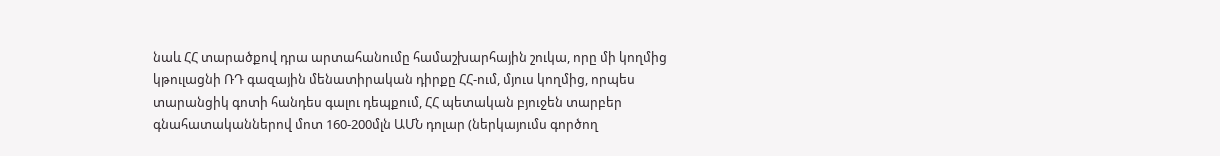նաև ՀՀ տարածքով դրա արտահանումը համաշխարհային շուկա, որը մի կողմից կթուլացնի ՌԴ գազային մենատիրական դիրքը ՀՀ-ում, մյուս կողմից, որպես տարանցիկ գոտի հանդես գալու դեպքում, ՀՀ պետական բյուջեն տարբեր գնահատականներով մոտ 160-200մլն ԱՄՆ դոլար (ներկայումս գործող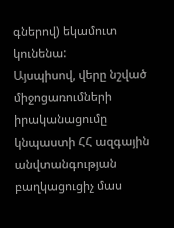գներով) եկամուտ կունենա:
Այսպիսով, վերը նշված միջոցառումների իրականացումը կնպաստի ՀՀ ազգային անվտանգության բաղկացուցիչ մաս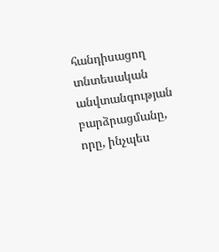հանդիսացող տնտեսական անվտանգության բարձրացմանը, որը, ինչպես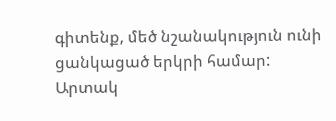գիտենք, մեծ նշանակություն ունի ցանկացած երկրի համար:
Արտակ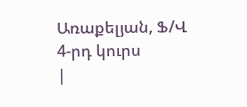Առաքելյան, Ֆ/Վ 4-րդ կուրս
|